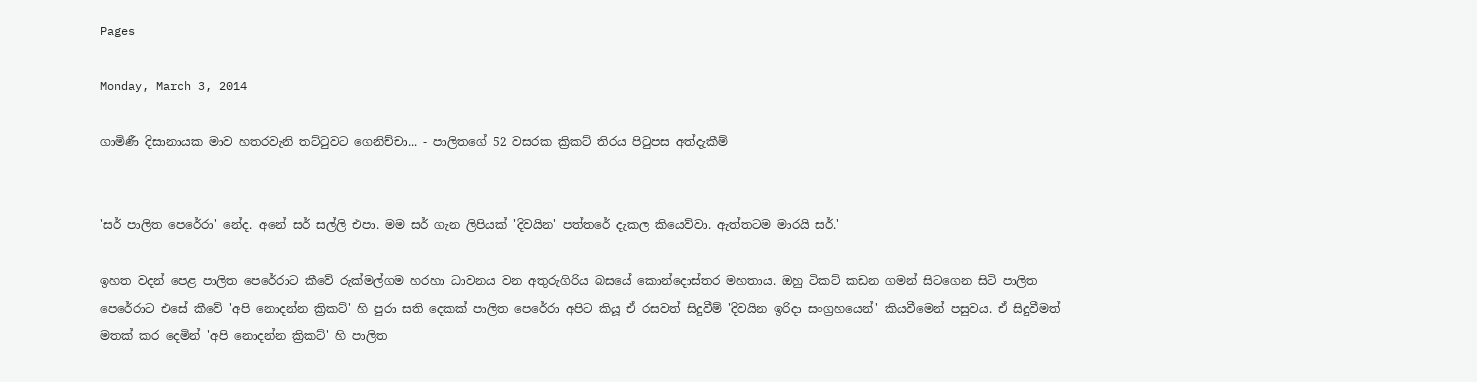Pages

Monday, March 3, 2014

ගාමිණී දිසානායක මාව හතරවැනි තට්‌ටුවට ගෙනිච්චා... - පාලිතගේ 52 වසරක ක්‍රිකට් තිරය පිටුපස අත්දැකීම්


'සර් පාලිත පෙරේරා' නේද. අනේ සර් සල්ලි එපා. මම සර් ගැන ලිපියක්‌ 'දිවයින' පත්තරේ දැකල කියෙව්වා. ඇත්තටම මාරයි සර්.'

ඉහත වදන් පෙළ පාලිත පෙරේරාට කීවේ රුක්‌මල්ගම හරහා ධාවනය වන අතුරුගිරිය බසයේ කොන්දොස්‌තර මහතාය. ඔහු ටිකට්‌ කඩන ගමන් සිටගෙන සිටි පාලිත පෙරේරාට එසේ කීවේ 'අපි නොදන්න ක්‍රිකට්‌' හි පුරා සති දෙකක්‌ පාලිත පෙරේරා අපිට කියූ ඒ රසවත් සිදුවීම් 'දිවයින ඉරිදා සංග්‍රහයෙන්' කියවීමෙන් පසුවය. ඒ සිදුවීමත් මතක්‌ කර දෙමින් 'අපි නොදන්න ක්‍රිකට්‌' හි පාලිත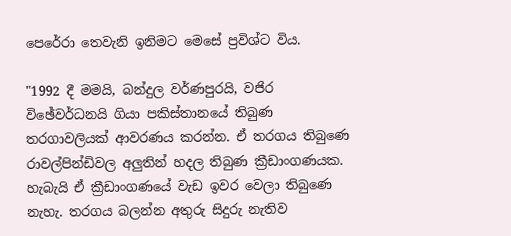පෙරේරා තෙවැනි ඉනිමට මෙසේ ප්‍රවිශ්ට විය.

"1992 දී මමයි, බන්දුල වර්ණපුරයි, වජිර විඡේවර්ධනයි ගියා පකිස්‌තානයේ තිබුණ තරගාවලියක්‌ ආවරණය කරන්න. ඒ තරගය තිබුණෙ රාවල්පින්ඩිවල අලුතින් හදල තිබුණ ක්‍රීඩාංගණයක. හැබැයි ඒ ක්‍රීඩාංගණයේ වැඩ ඉවර වෙලා තිබුණෙ නැහැ. තරගය බලන්න අතුරු සිදුරු නැතිව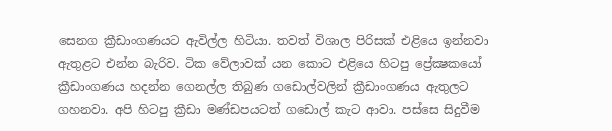සෙනග ක්‍රීඩාංගණයට ඇවිල්ල හිටියා. තවත් විශාල පිරිසක්‌ එළියෙ ඉන්නවා ඇතුළට එන්න බැරිව. ටික වේලාවක්‌ යන කොට එළියෙ හිටපු ප්‍රේක්‍ෂකයෝ ක්‍රීඩාංගණය හදන්න ගෙනල්ල තිබුණ ගඩොල්වලින් ක්‍රීඩාංගණය ඇතුලට ගහනවා. අපි හිටපු ක්‍රීඩා මණ්‌ඩපයටත් ගඩොල් කැට ආවා. පස්‌සෙ සිදුවීම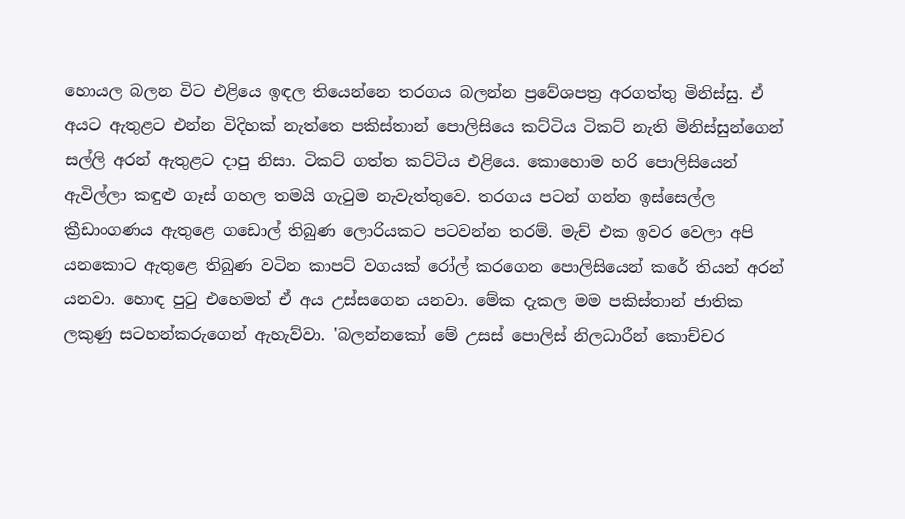හොයල බලන විට එළියෙ ඉඳල තියෙන්නෙ තරගය බලන්න ප්‍රවේශපත්‍ර අරගත්තු මිනිස්‌සු. ඒ අයට ඇතුළට එන්න විදිහක්‌ නැත්තෙ පකිස්‌තාන් පොලිසියෙ කට්‌ටිය ටිකට්‌ නැති මිනිස්‌සුන්ගෙන් සල්ලි අරන් ඇතුළට දාපු නිසා. ටිකට්‌ ගත්ත කට්‌ටිය එළියෙ. කොහොම හරි පොලිසියෙන් ඇවිල්ලා කඳුළු ගෑස්‌ ගහල තමයි ගැටුම නැවැත්තුවෙ. තරගය පටන් ගන්න ඉස්‌සෙල්ල ක්‍රීඩාංගණය ඇතුළෙ ගඩොල් තිබුණ ලොරියකට පටවන්න තරම්. මැච් එක ඉවර වෙලා අපි යනකොට ඇතුළෙ තිබුණ වටින කාපට්‌ වගයක්‌ රෝල් කරගෙන පොලිසියෙන් කරේ තියන් අරන් යනවා. හොඳ පුටු එහෙමත් ඒ අය උස්‌සගෙන යනවා. මේක දැකල මම පකිස්‌තාන් ජාතික ලකුණු සටහන්කරුගෙන් ඇහැව්වා. 'බලන්නකෝ මේ උසස්‌ පොලිස්‌ නිලධාරීන් කොච්චර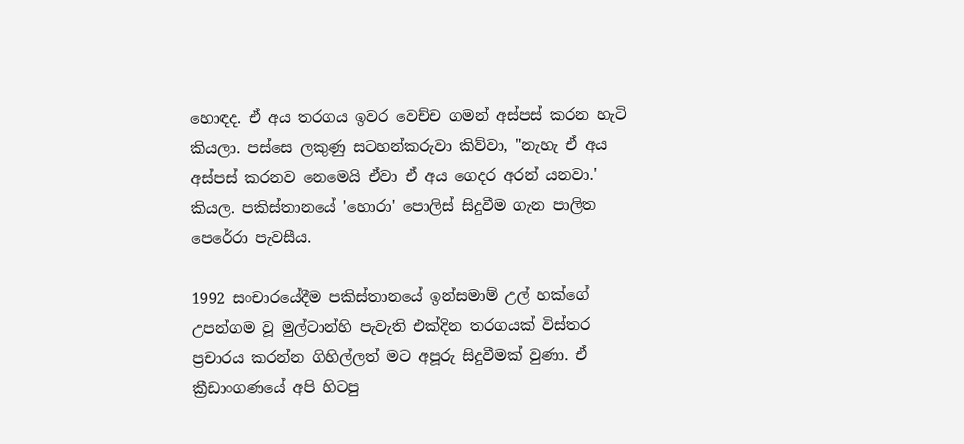හොඳද. ඒ අය තරගය ඉවර වෙච්ච ගමන් අස්‌පස්‌ කරන හැටි කියලා. පස්‌සෙ ලකුණු සටහන්කරුවා කිව්වා, "නැහැ ඒ අය අස්‌පස්‌ කරනව නෙමෙයි ඒවා ඒ අය ගෙදර අරන් යනවා.' කියල. පකිස්‌තානයේ 'හොරා' පොලිස්‌ සිදුවීම ගැන පාලිත පෙරේරා පැවසීය.

1992 සංචාරයේදීම පකිස්‌තානයේ ඉන්සමාම් උල් හක්‌ගේ උපන්ගම වූ මුල්ටාන්හි පැවැති එක්‌දින තරගයක්‌ විස්‌තර ප්‍රචාරය කරන්න ගිහිල්ලත් මට අපූරු සිදුවීමක්‌ වුණා. ඒ ක්‍රීඩාංගණයේ අපි හිටපු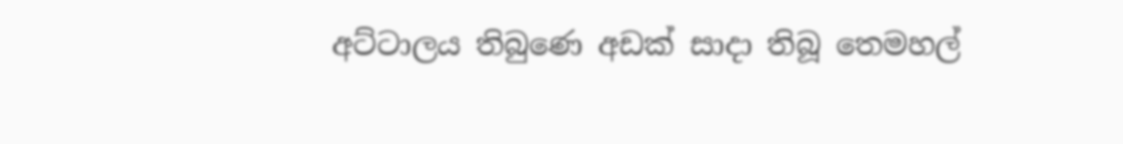අට්‌ටාලය තිබුණෙ අඩක්‌ සාදා තිබූ තෙමහල්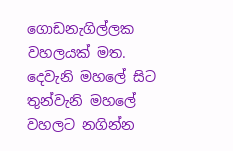ගොඩනැගිල්ලක වහලයක්‌ මත. දෙවැනි මහලේ සිට තුන්වැනි මහලේ වහලට නගින්න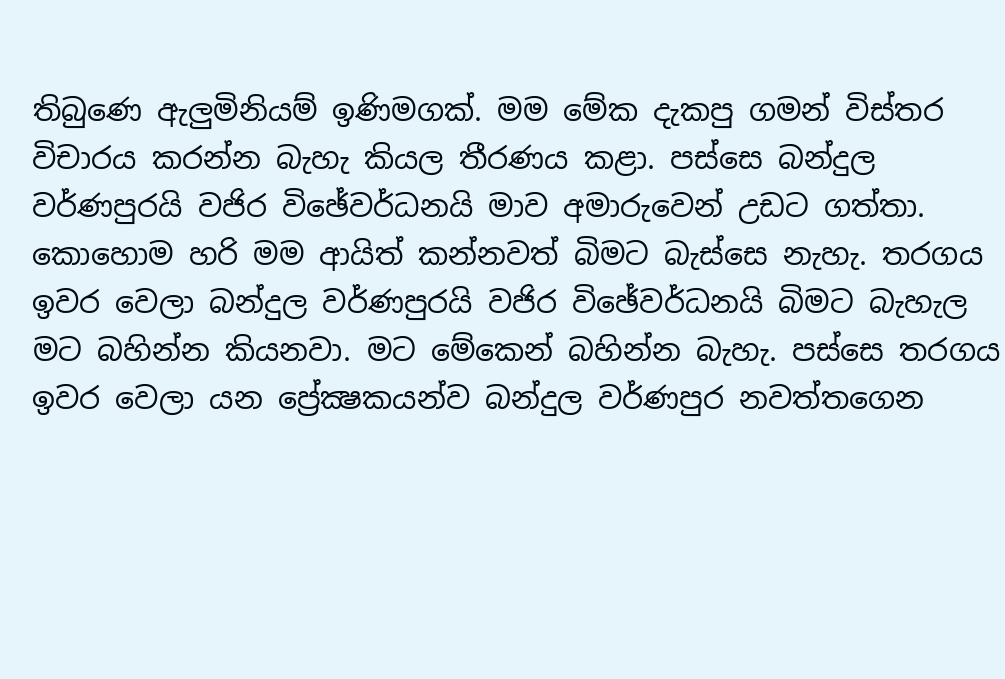තිබුණෙ ඇලුමිනියම් ඉණිමගක්‌. මම මේක දැකපු ගමන් විස්‌තර විචාරය කරන්න බැහැ කියල තීරණය කළා. පස්‌සෙ බන්දුල වර්ණපුරයි වජිර විඡේවර්ධනයි මාව අමාරුවෙන් උඩට ගත්තා. කොහොම හරි මම ආයිත් කන්නවත් බිමට බැස්‌සෙ නැහැ. තරගය ඉවර වෙලා බන්දුල වර්ණපුරයි වජිර විඡේවර්ධනයි බිමට බැහැල මට බහින්න කියනවා. මට මේකෙන් බහින්න බැහැ. පස්‌සෙ තරගය ඉවර වෙලා යන ප්‍රේක්‍ෂකයන්ව බන්දුල වර්ණපුර නවත්තගෙන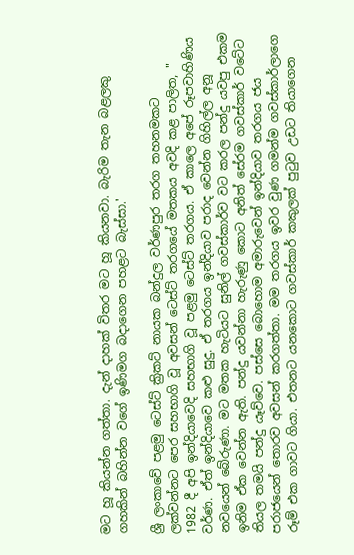මට හූ කියන්න ගත්තා. දැන් දාහක්‌ විතර මට හූ කියනවා. බැරිම තැන බළලකු ගහකින් බහින්න වගේ ඉණිමග බදාගෙන පහළට බැස්‌සා.'

ශ්‍රී ලංකාවේ පළමු ටෙස්‌ට්‌ ක්‍රිකට්‌ නායක බන්දුල වර්ණපුර තරග තහනමකට ලක්‌වන්නට පෙර සහභාගි වූ අවසන් ටෙස්‌ට්‌ තරගයේ මතකය අවදි කළ පාලිත, " 1982 දී අපි ඉන්දියාවෙදි සහභාගි වූ පළමු ටෙස්‌ට්‌ තරගය. ඒ කාලෙ අපේ රූපවාහිණිය වර්ණ. ඒත් ඉන්දියාවෙ කළු සුදු. ඒ තරගය ඉන්දියාව පරාද වෙන්න ගිහිල්ල අනූ නවයෙන් බේරුණා. මට මතක හැටියට සුනිල් ගවස්‌කාර්ව වට කරල පන්දු යවපු එකම ඉනිම ඒක වෙන්න ඇති. පන්දු යවන්නා හැරුණු කොට අනිත් සේරම ගවස්‌කාර් වටේට තියල තමයි පන්දු යෑව්වෙ. පස්‌සෙ බොහොම අමාරුවෙන් ඉන්දියාව තරගය ජය පරාජයෙන් තොරව අවසන් කරගත්තා. මම තරගය ඉවර වුණ ගමන්ම ගවස්‌කාර්ලාගෙ රූම් එක ගාවට ගියා. එතනට යනකොට ගවස්‌කාර් කකුලක්‌ පුටුව උඩට තියාගෙන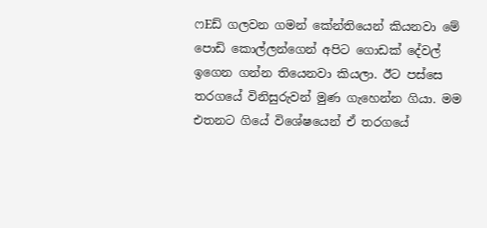ෆEඩ් ගලවන ගමන් කේන්තියෙන් කියනවා මේ පොඩි කොල්ලන්ගෙන් අපිට ගොඩක්‌ දේවල් ඉගෙන ගන්න තියෙනවා කියලා. ඊට පස්‌සෙ තරගයේ විනිසුරුවන් මුණ ගැහෙන්න ගියා. මම එතනට ගියේ විශේෂයෙන් ඒ තරගයේ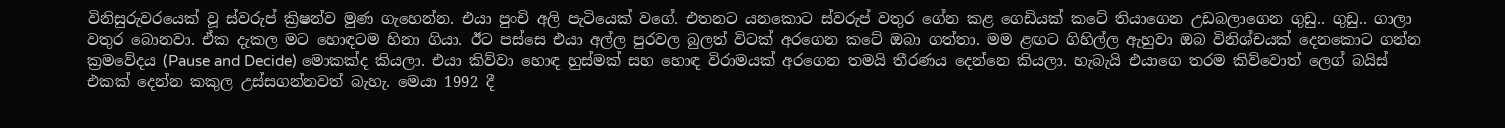විනිසුරුවරයෙක්‌ වූ ස්‌වරුප් ක්‍රිෂන්ව මුණ ගැහෙන්න. එයා පුංචි අලි පැටියෙක්‌ වගේ. එතනට යනකොට ස්‌වරුප් වතුර ගේන කළ ගෙඩියක්‌ කටේ තියාගෙන උඩබලාගෙන ගුඩු.. ගුඩු.. ගාලා වතුර බොනවා. ඒක දැකල මට හොඳටම හිනා ගියා. ඊට පස්‌සෙ එයා අල්ල පුරවල බුලත් විටක්‌ අරගෙන කටේ ඔබා ගත්තා. මම ළඟට ගිහිල්ල ඇහුවා ඔබ විනිශ්චයක්‌ දෙනකොට ගන්න ක්‍රමවේදය (Pause and Decide) මොකක්‌ද කියලා. එයා කිව්වා හොඳ හුස්‌මක්‌ සහ හොඳ විරාමයක්‌ අරගෙන තමයි තීරණය දෙන්නෙ කියලා. හැබැයි එයාගෙ තරම කිව්වොත් ලෙග් බයිස්‌ එකක්‌ දෙන්න කකුල උස්‌සගන්නවත් බැහැ. මෙයා 1992 දී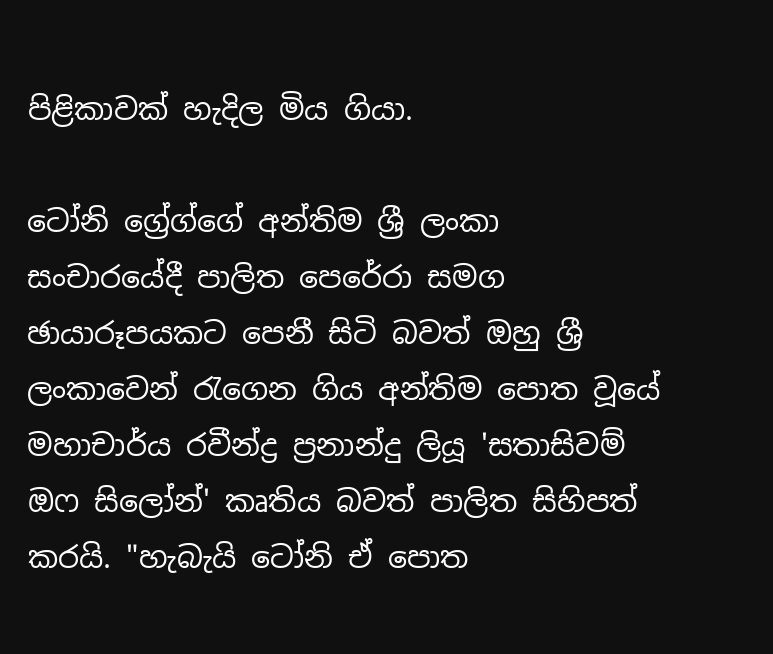පිළිකාවක්‌ හැදිල මිය ගියා.

ටෝනි ග්‍රේග්ගේ අන්තිම ශ්‍රී ලංකා සංචාරයේදී පාලිත පෙරේරා සමග ඡායාරූපයකට පෙනී සිටි බවත් ඔහු ශ්‍රී ලංකාවෙන් රැගෙන ගිය අන්තිම පොත වූයේ මහාචාර්ය රවීන්ද්‍ර ප්‍රනාන්දු ලියූ 'සතාසිවම් ඔෆ සිලෝන්' කෘතිය බවත් පාලිත සිහිපත් කරයි. "හැබැයි ටෝනි ඒ පොත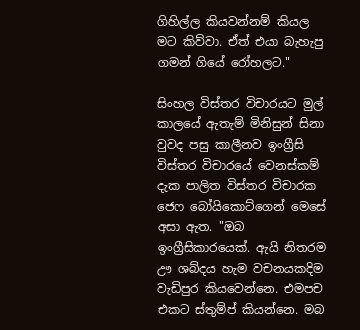ගිහිල්ල කියවන්නම් කියල මට කිව්වා. ඒත් එයා බැහැපු ගමන් ගියේ රෝහලට."

සිංහල විස්‌තර විචාරයට මුල් කාලයේ ඇතැම් මිනිසුන් සිනා වුවද පසු කාලීනව ඉංග්‍රීසි විස්‌තර විචාරයේ වෙනස්‌කම් දැක පාලිත විස්‌තර විචාරක ජෙෆ බෝයිකොට්‌ගෙන් මෙසේ අසා ඇත. "ඔබ ඉංග්‍රීසිකාරයෙක්‌. ඇයි නිතරම ඌ ශබ්දය හැම වචනයකදිම වැඩිපුර කියවෙන්නෙ. එමපච එකට ස්‌තුම්ප් කියන්නෙ. මබ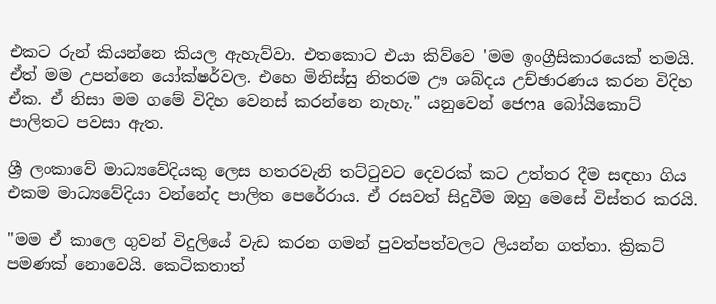එකට රුන් කියන්නෙ කියල ඇහැව්වා. එතකොට එයා කිව්වෙ 'මම ඉංග්‍රීසිකාරයෙක්‌ තමයි. ඒත් මම උපන්නෙ යෝක්‌ෂර්වල. එහෙ මිනිස්‌සු නිතරම ඌ ශබ්දය උච්ඡාරණය කරන විදිහ ඒක. ඒ නිසා මම ගමේ විදිහ වෙනස්‌ කරන්නෙ නැහැ." යනුවෙන් ජෙෆa බෝයිකොට්‌ පාලිතට පවසා ඇත.

ශ්‍රී ලංකාවේ මාධ්‍යවේදියකු ලෙස හතරවැනි තට්‌ටුවට දෙවරක්‌ කට උත්තර දීම සඳහා ගිය එකම මාධ්‍යවේදියා වන්නේද පාලිත පෙරේරාය. ඒ රසවත් සිදුවීම ඔහු මෙසේ විස්‌තර කරයි.

"මම ඒ කාලෙ ගුවන් විදුලියේ වැඩ කරන ගමන් පුවත්පත්වලට ලියන්න ගත්තා. ක්‍රිකට්‌ පමණක්‌ නොවෙයි. කෙටිකතාත්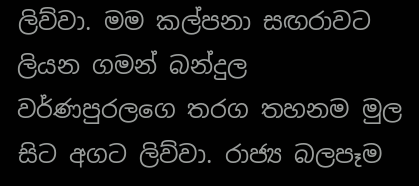ලිව්වා. මම කල්පනා සඟරාවට ලියන ගමන් බන්දුල වර්ණපුරලගෙ තරග තහනම මුල සිට අගට ලිව්වා. රාජ්‍ය බලපෑම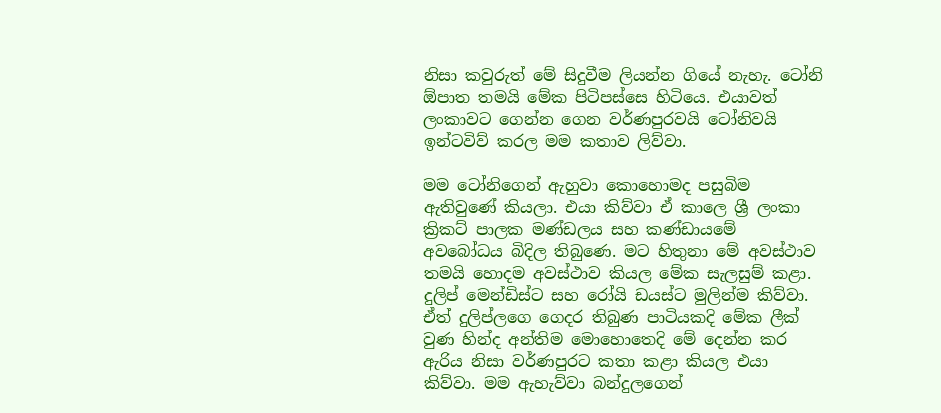නිසා කවුරුත් මේ සිදුවීම ලියන්න ගියේ නැහැ. ටෝනි ඕපාත තමයි මේක පිටිපස්‌සෙ හිටියෙ. එයාවත් ලංකාවට ගෙන්න ගෙන වර්ණපුරවයි ටෝනිවයි ඉන්ටවිව් කරල මම කතාව ලිව්වා.

මම ටෝනිගෙන් ඇහුවා කොහොමද පසුබිම ඇතිවුණේ කියලා. එයා කිව්වා ඒ කාලෙ ශ්‍රී ලංකා ක්‍රිකට්‌ පාලක මණ්‌ඩලය සහ කණ්‌ඩායමේ අවබෝධය බිදිල තිබුණෙ. මට හිතුනා මේ අවස්‌ථාව තමයි හොදම අවස්‌ථාව කියල මේක සැලසුම් කළා. දුලිප් මෙන්ඩිස්‌ට සහ රෝයි ඩයස්‌ට මුලින්ම කිව්වා. ඒත් දුලිප්ලගෙ ගෙදර තිබුණ පාටියකදි මේක ලීක්‌ වුණ හින්ද අන්තිම මොහොතෙදි මේ දෙන්න කර ඇරිය නිසා වර්ණපුරට කතා කළා කියල එයා කිව්වා. මම ඇහැව්වා බන්දුලගෙන්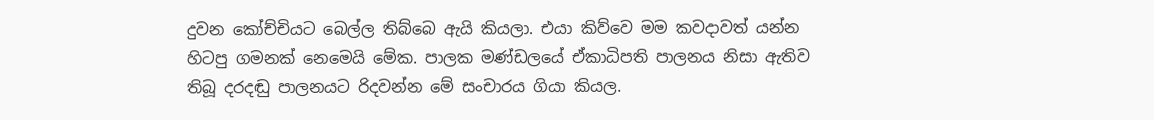දුවන කෝච්චියට බෙල්ල තිබ්බෙ ඇයි කියලා. එයා කිව්වෙ මම කවදාවත් යන්න හිටපු ගමනක්‌ නෙමෙයි මේක. පාලක මණ්‌ඩලයේ ඒකාධිපති පාලනය නිසා ඇතිව තිබූ දරදඬු පාලනයට රිදවන්න මේ සංචාරය ගියා කියල.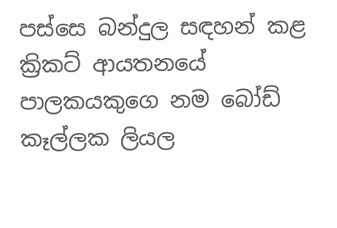පස්‌සෙ බන්දුල සඳහන් කළ ක්‍රිකට්‌ ආයතනයේ පාලකයකුගෙ නම බෝඩ් කෑල්ලක ලියල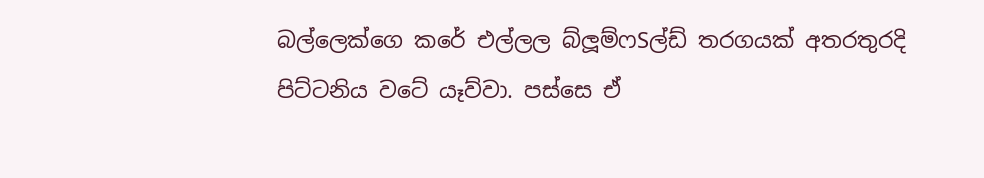බල්ලෙක්‌ගෙ කරේ එල්ලල බ්ලූම්ෆSල්ඩ් තරගයක්‌ අතරතුරදි පිට්‌ටනිය වටේ යෑව්වා. පස්‌සෙ ඒ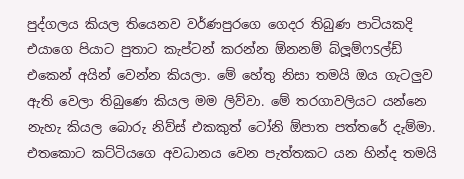පුද්ගලය කියල තියෙනව වර්ණපුරගෙ ගෙදර තිබුණ පාටියකදි එයාගෙ පියාට පුතාට කැප්ටන් කරන්න ඕනනම් බ්ලූම්ෆSල්ඩ් එකෙන් අයින් වෙන්න කියලා. මේ හේතු නිසා තමයි ඔය ගැටලුව ඇති වෙලා තිබුණෙ කියල මම ලිව්වා. මේ තරගාවලියට යන්නෙ නැහැ කියල බොරු නිව්ස්‌ එකකුත් ටෝනි ඕපාත පත්තරේ දැම්මා. එතකොට කට්‌ටියගෙ අවධානය වෙන පැත්තකට යන හින්ද තමයි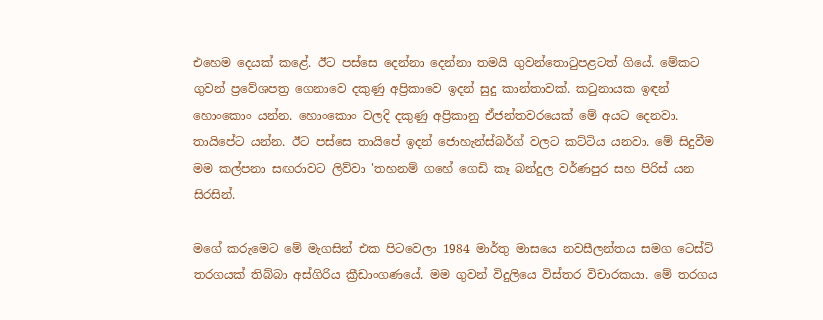එහෙම දෙයක්‌ කළේ. ඊට පස්‌සෙ දෙන්නා දෙන්නා තමයි ගුවන්තොටුපළටත් ගියේ. මේකට ගුවන් ප්‍රවේශපත්‍ර ගෙනාවෙ දකුණු අප්‍රිකාවෙ ඉදන් සුදු කාන්තාවක්‌. කටුනායක ඉඳන් හොංකොං යන්න. හොංකොං වලදි දකුණු අප්‍රිකානු ඒජන්තවරයෙක්‌ මේ අයට දෙනවා. තායිපේට යන්න. ඊට පස්‌සෙ තායිපේ ඉදන් ජොහැන්ස්‌බර්ග් වලට කට්‌ටිය යනවා. මේ සිදුවීම මම කල්පනා සඟරාවට ලිව්වා 'තහනම් ගහේ ගෙඩි කෑ බන්දුල වර්ණපුර සහ පිරිස්‌ යන සිරසින්.

මගේ කරුමෙට මේ මැගසින් එක පිටවෙලා 1984 මාර්තු මාසයෙ නවසීලන්තය සමග ටෙස්‌ට්‌ තරගයක්‌ තිබ්බා අස්‌ගිරිය ක්‍රීඩාංගණයේ. මම ගුවන් විදුලියෙ විස්‌තර විචාරකයා. මේ තරගය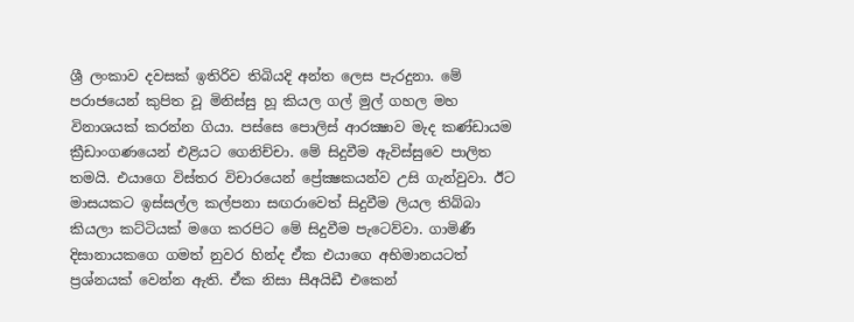ශ්‍රී ලංකාව දවසක්‌ ඉතිරිව තිබියදි අන්ත ලෙස පැරදුනා. මේ පරාජයෙන් කුපිත වූ මිනිස්‌සු හූ කියල ගල් මුල් ගහල මහ විනාශයක්‌ කරන්න ගියා. පස්‌සෙ පොලිස්‌ ආරක්‍ෂාව මැද කණ්‌ඩායම ක්‍රීඩාංගණයෙන් එළියට ගෙනිච්චා. මේ සිදුවීම ඇවිස්‌සුවෙ පාලිත තමයි. එයාගෙ විස්‌තර විචාරයෙන් ප්‍රේක්‍ෂකයන්ව උසි ගැන්වුවා. ඊට මාසයකට ඉස්‌සල්ල කල්පනා සඟරාවෙත් සිදුවීම ලියල තිබ්බා කියලා කට්‌ටියක්‌ මගෙ කරපිට මේ සිදුවීම පැටෙව්වා. ගාමිණී දිසානායකගෙ ගමත් නුවර හින්ද ඒක එයාගෙ අභිමානයටත් ප්‍රශ්නයක්‌ වෙන්න ඇති. ඒක නිසා සීඅයිඩී එකෙන්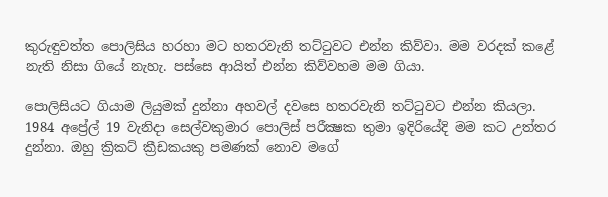කුරුඳුවත්ත පොලිසිය හරහා මට හතරවැනි තට්‌ටුවට එන්න කිව්වා. මම වරදක්‌ කළේ නැති නිසා ගියේ නැහැ. පස්‌සෙ ආයිත් එන්න කිව්වහම මම ගියා.

පොලිසියට ගියාම ලියුමක්‌ දුන්නා අහවල් දවසෙ හතරවැනි තට්‌ටුවට එන්න කියලා. 1984 අප්‍රේල් 19 වැනිදා සෙල්වකුමාර පොලිස්‌ පරීක්‍ෂක තුමා ඉදිරියේදි මම කට උත්තර දුන්නා. ඔහු ක්‍රිකට්‌ ක්‍රීඩකයකු පමණක්‌ නොව මගේ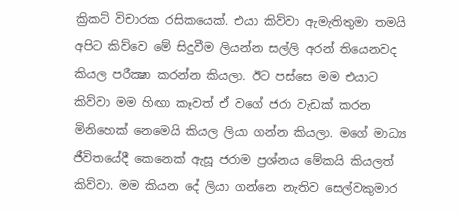ක්‍රිකට්‌ විචාරක රසිකයෙක්‌. එයා කිව්වා ඇමැතිතුමා තමයි අපිට කිව්වෙ මේ සිදුවීම ලියන්න සල්ලි අරන් තියෙනවද කියල පරීක්‍ෂා කරන්න කියලා. ඊට පස්‌සෙ මම එයාට කිව්වා මම හිඟා කෑවත් ඒ වගේ ජරා වැඩක්‌ කරන මිනිහෙක්‌ නෙමෙයි කියල ලියා ගන්න කියලා. මගේ මාධ්‍ය ජීවිතයේදී කෙනෙක්‌ ඇසූ ජරාම ප්‍රශ්නය මේකයි කියලත් කිව්වා. මම කියන දේ ලියා ගන්නෙ නැතිව සෙල්වකුමාර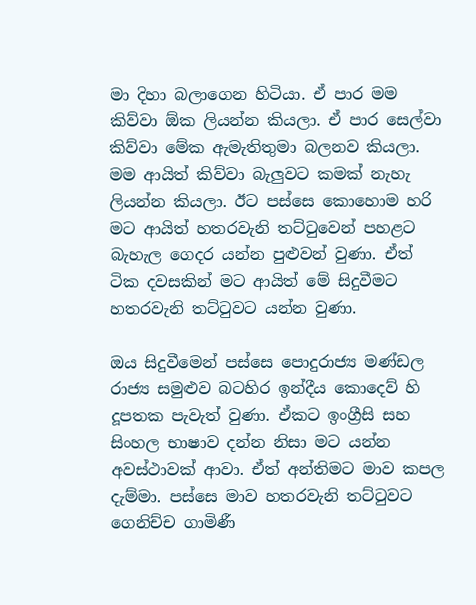මා දිහා බලාගෙන හිටියා. ඒ පාර මම කිව්වා ඕක ලියන්න කියලා. ඒ පාර සෙල්වා කිව්වා මේක ඇමැතිතුමා බලනව කියලා. මම ආයිත් කිව්වා බැලුවට කමක්‌ නැහැ ලියන්න කියලා. ඊට පස්‌සෙ කොහොම හරි මට ආයිත් හතරවැනි තට්‌ටුවෙන් පහළට බැහැල ගෙදර යන්න පුළුවන් වුණා. ඒත් ටික දවසකින් මට ආයිත් මේ සිදුවීමට හතරවැනි තට්‌ටුවට යන්න වුණා.

ඔය සිදුවීමෙන් පස්‌සෙ පොදුරාජ්‍ය මණ්‌ඩල රාජ්‍ය සමුළුව බටහිර ඉන්දීය කොදෙව් හි දූපතක පැවැත් වුණා. ඒකට ඉංග්‍රීසි සහ සිංහල භාෂාව දන්න නිසා මට යන්න අවස්‌ථාවක්‌ ආවා. ඒත් අන්තිමට මාව කපල දැම්මා. පස්‌සෙ මාව හතරවැනි තට්‌ටුවට ගෙනිච්ච ගාමිණී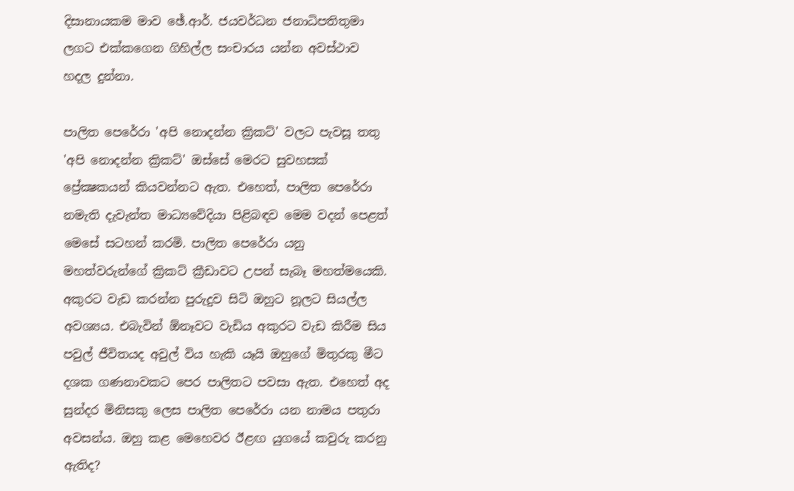දිසානායකම මාව ඡේ.ආර්. ජයවර්ධන ජනාධිපතිතුමා ලගට එක්‌කගෙන ගිහිල්ල සංචාරය යන්න අවස්‌ථාව හදල දුන්නා.

පාලිත පෙරේරා 'අපි නොදන්න ක්‍රිකට්‌' වලට පැවසූ තතු 'අපි නොදන්න ක්‍රිකට්‌' ඔස්‌සේ මෙරට සුවහසක්‌ ප්‍රේක්‍ෂකයන් කියවන්නට ඇත. එහෙත්, පාලිත පෙරේරා නමැති දැවැන්ත මාධ්‍යවේදියා පිළිබඳව මෙම වදන් පෙළත් මෙසේ සටහන් කරමි. පාලිත පෙරේරා යනු මහත්වරුන්ගේ ක්‍රිකට්‌ ක්‍රීඩාවට උපන් සැබෑ මහත්මයෙකි. අකුරට වැඩ කරන්න පුරුදුව සිටි ඔහුට නූලට සියල්ල අවශ්‍යය. එබැවින් ඕනෑවට වැඩිය අකුරට වැඩ කිරීම සිය පවුල් ජීවිතයද අවුල් විය හැකි යෑයි ඔහුගේ මිතුරකු මීට දශක ගණනාවකට පෙර පාලිතට පවසා ඇත. එහෙත් අද සුන්දර මිනිසකු ලෙස පාලිත පෙරේරා යන නාමය පතුරා අවසන්ය. ඔහු කළ මෙහෙවර ඊළඟ යුගයේ කවුරු කරනු ඇතිද?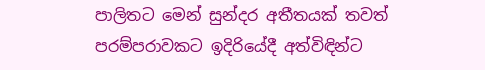පාලිතට මෙන් සුන්දර අතීතයක්‌ තවත් පරම්පරාවකට ඉදිරියේදී අත්විඳින්ට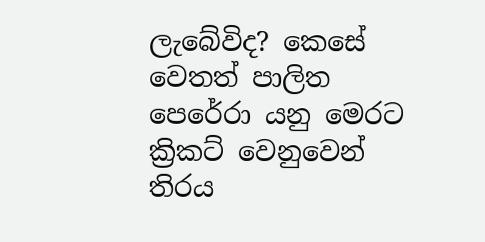ලැබේවිද? කෙසේ වෙතත් පාලිත පෙරේරා යනු මෙරට ක්‍රිකට්‌ වෙනුවෙන් තිරය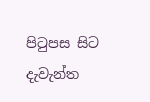පිටුපස සිට දැවැන්ත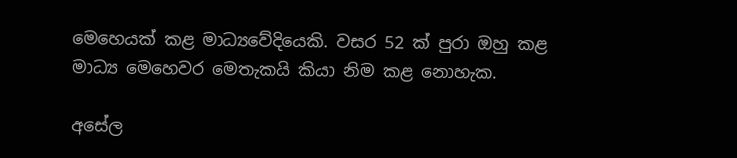මෙහෙයක්‌ කළ මාධ්‍යවේදියෙකි. වසර 52 ක්‌ පුරා ඔහු කළ මාධ්‍ය මෙහෙවර මෙතැකයි කියා නිම කළ නොහැක.

අසේල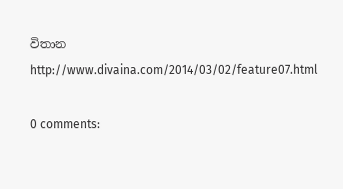විතාන
http://www.divaina.com/2014/03/02/feature07.html

0 comments: